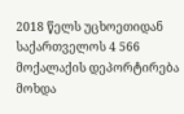2018 წელს უცხოეთიდან საქართველოს 4 566 მოქალაქის დეპორტირება მოხდა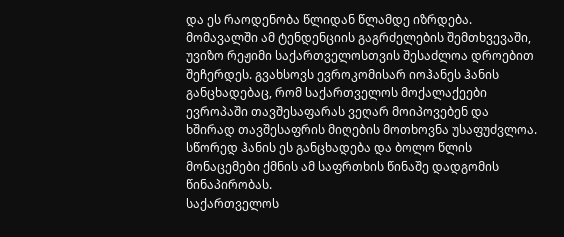და ეს რაოდენობა წლიდან წლამდე იზრდება. მომავალში ამ ტენდენციის გაგრძელების შემთხვევაში, უვიზო რეჟიმი საქართველოსთვის შესაძლოა დროებით შეჩერდეს. გვახსოვს ევროკომისარ იოჰანეს ჰანის განცხადებაც, რომ საქართველოს მოქალაქეები ევროპაში თავშესაფარას ვეღარ მოიპოვებენ და ხშირად თავშესაფრის მიღების მოთხოვნა უსაფუძვლოა. სწორედ ჰანის ეს განცხადება და ბოლო წლის მონაცემები ქმნის ამ საფრთხის წინაშე დადგომის წინაპირობას.
საქართველოს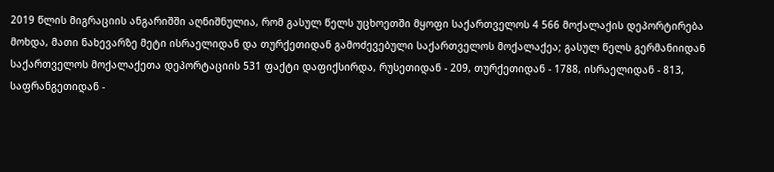2019 წლის მიგრაციის ანგარიშში აღნიშნულია, რომ გასულ წელს უცხოეთში მყოფი საქართველოს 4 566 მოქალაქის დეპორტირება მოხდა, მათი ნახევარზე მეტი ისრაელიდან და თურქეთიდან გამოძევებული საქართველოს მოქალაქეა; გასულ წელს გერმანიიდან საქართველოს მოქალაქეთა დეპორტაციის 531 ფაქტი დაფიქსირდა, რუსეთიდან - 209, თურქეთიდან - 1788, ისრაელიდან - 813, საფრანგეთიდან -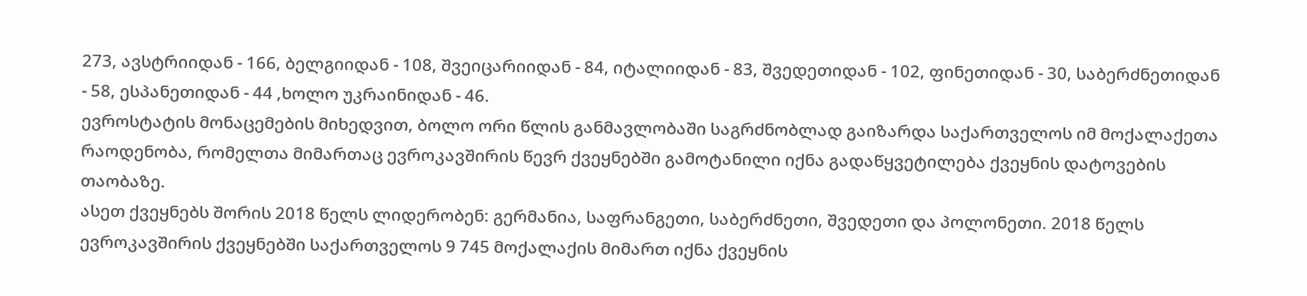273, ავსტრიიდან - 166, ბელგიიდან - 108, შვეიცარიიდან - 84, იტალიიდან - 83, შვედეთიდან - 102, ფინეთიდან - 30, საბერძნეთიდან - 58, ესპანეთიდან - 44 ,ხოლო უკრაინიდან - 46.
ევროსტატის მონაცემების მიხედვით, ბოლო ორი წლის განმავლობაში საგრძნობლად გაიზარდა საქართველოს იმ მოქალაქეთა რაოდენობა, რომელთა მიმართაც ევროკავშირის წევრ ქვეყნებში გამოტანილი იქნა გადაწყვეტილება ქვეყნის დატოვების თაობაზე.
ასეთ ქვეყნებს შორის 2018 წელს ლიდერობენ: გერმანია, საფრანგეთი, საბერძნეთი, შვედეთი და პოლონეთი. 2018 წელს ევროკავშირის ქვეყნებში საქართველოს 9 745 მოქალაქის მიმართ იქნა ქვეყნის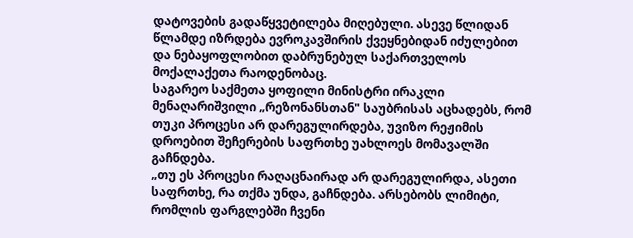დატოვების გადაწყვეტილება მიღებული. ასევე წლიდან წლამდე იზრდება ევროკავშირის ქვეყნებიდან იძულებით და ნებაყოფლობით დაბრუნებულ საქართველოს მოქალაქეთა რაოდენობაც.
საგარეო საქმეთა ყოფილი მინისტრი ირაკლი მენაღარიშვილი „რეზონანსთან" საუბრისას აცხადებს, რომ თუკი პროცესი არ დარეგულირდება, უვიზო რეჟიმის დროებით შეჩერების საფრთხე უახლოეს მომავალში გაჩნდება.
„თუ ეს პროცესი რაღაცნაირად არ დარეგულირდა, ასეთი საფრთხე, რა თქმა უნდა, გაჩნდება. არსებობს ლიმიტი, რომლის ფარგლებში ჩვენი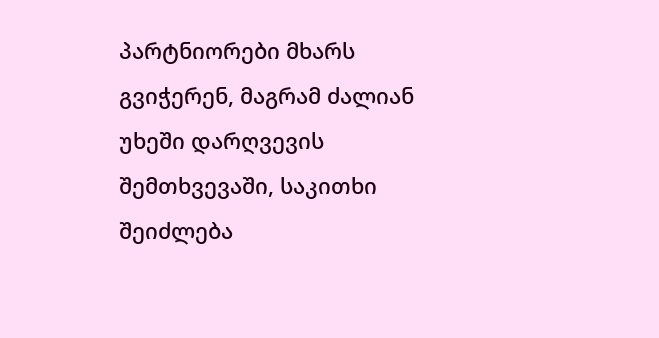პარტნიორები მხარს გვიჭერენ, მაგრამ ძალიან უხეში დარღვევის შემთხვევაში, საკითხი შეიძლება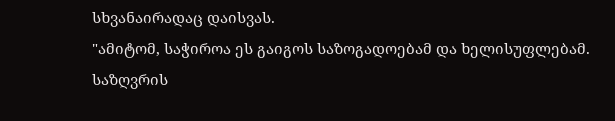სხვანაირადაც დაისვას.
"ამიტომ, საჭიროა ეს გაიგოს საზოგადოებამ და ხელისუფლებამ. საზღვრის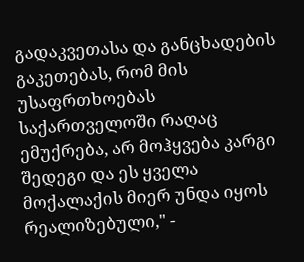გადაკვეთასა და განცხადების გაკეთებას, რომ მის უსაფრთხოებას საქართველოში რაღაც ემუქრება, არ მოჰყვება კარგი შედეგი და ეს ყველა მოქალაქის მიერ უნდა იყოს რეალიზებული," -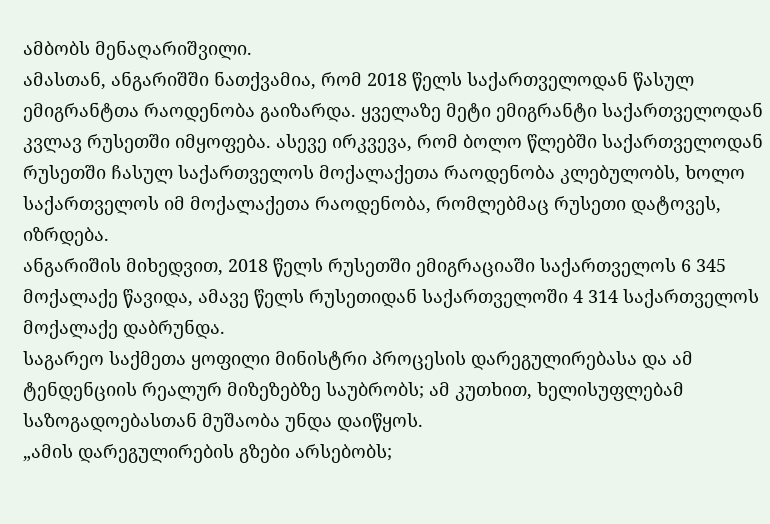ამბობს მენაღარიშვილი.
ამასთან, ანგარიშში ნათქვამია, რომ 2018 წელს საქართველოდან წასულ ემიგრანტთა რაოდენობა გაიზარდა. ყველაზე მეტი ემიგრანტი საქართველოდან კვლავ რუსეთში იმყოფება. ასევე ირკვევა, რომ ბოლო წლებში საქართველოდან რუსეთში ჩასულ საქართველოს მოქალაქეთა რაოდენობა კლებულობს, ხოლო საქართველოს იმ მოქალაქეთა რაოდენობა, რომლებმაც რუსეთი დატოვეს, იზრდება.
ანგარიშის მიხედვით, 2018 წელს რუსეთში ემიგრაციაში საქართველოს 6 345 მოქალაქე წავიდა, ამავე წელს რუსეთიდან საქართველოში 4 314 საქართველოს მოქალაქე დაბრუნდა.
საგარეო საქმეთა ყოფილი მინისტრი პროცესის დარეგულირებასა და ამ ტენდენციის რეალურ მიზეზებზე საუბრობს; ამ კუთხით, ხელისუფლებამ საზოგადოებასთან მუშაობა უნდა დაიწყოს.
„ამის დარეგულირების გზები არსებობს;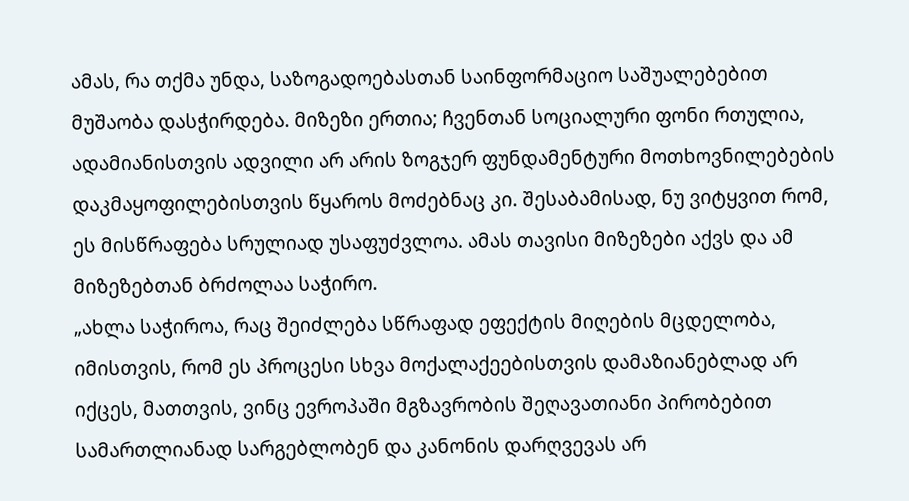ამას, რა თქმა უნდა, საზოგადოებასთან საინფორმაციო საშუალებებით მუშაობა დასჭირდება. მიზეზი ერთია; ჩვენთან სოციალური ფონი რთულია, ადამიანისთვის ადვილი არ არის ზოგჯერ ფუნდამენტური მოთხოვნილებების დაკმაყოფილებისთვის წყაროს მოძებნაც კი. შესაბამისად, ნუ ვიტყვით რომ, ეს მისწრაფება სრულიად უსაფუძვლოა. ამას თავისი მიზეზები აქვს და ამ მიზეზებთან ბრძოლაა საჭირო.
„ახლა საჭიროა, რაც შეიძლება სწრაფად ეფექტის მიღების მცდელობა, იმისთვის, რომ ეს პროცესი სხვა მოქალაქეებისთვის დამაზიანებლად არ იქცეს, მათთვის, ვინც ევროპაში მგზავრობის შეღავათიანი პირობებით სამართლიანად სარგებლობენ და კანონის დარღვევას არ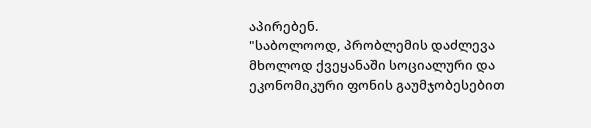აპირებენ.
"საბოლოოდ, პრობლემის დაძლევა მხოლოდ ქვეყანაში სოციალური და ეკონომიკური ფონის გაუმჯობესებით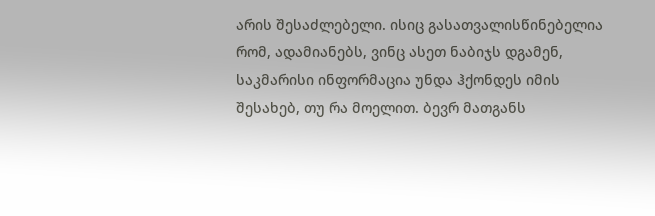არის შესაძლებელი. ისიც გასათვალისწინებელია რომ, ადამიანებს, ვინც ასეთ ნაბიჯს დგამენ, საკმარისი ინფორმაცია უნდა ჰქონდეს იმის შესახებ, თუ რა მოელით. ბევრ მათგანს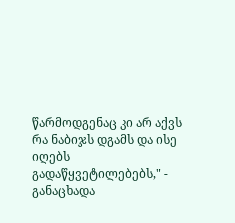წარმოდგენაც კი არ აქვს რა ნაბიჯს დგამს და ისე იღებს გადაწყვეტილებებს," - განაცხადა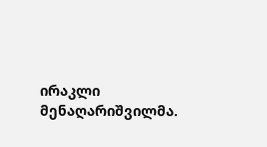ირაკლი მენაღარიშვილმა.